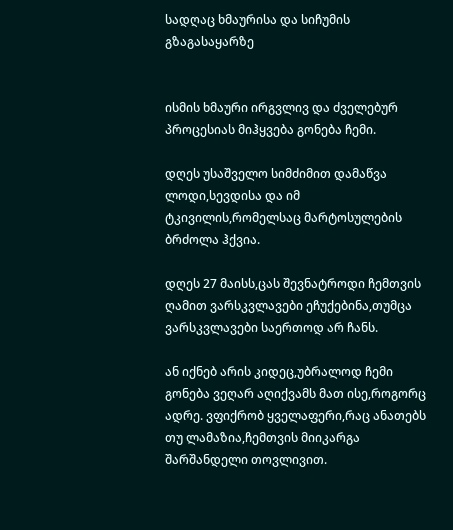სადღაც ხმაურისა და სიჩუმის გზაგასაყარზე


ისმის ხმაური ირგვლივ და ძველებურ პროცესიას მიჰყვება გონება ჩემი.

დღეს უსაშველო სიმძიმით დამაწვა ლოდი,სევდისა და იმ ტკივილის,რომელსაც მარტოსულების ბრძოლა ჰქვია.

დღეს 27 მაისს,ცას შევნატროდი ჩემთვის ღამით ვარსკვლავები ეჩუქებინა,თუმცა ვარსკვლავები საერთოდ არ ჩანს.

ან იქნებ არის კიდეც,უბრალოდ ჩემი გონება ვეღარ აღიქვამს მათ ისე,როგორც ადრე. ვფიქრობ ყველაფერი,რაც ანათებს თუ ლამაზია,ჩემთვის მიიკარგა შარშანდელი თოვლივით.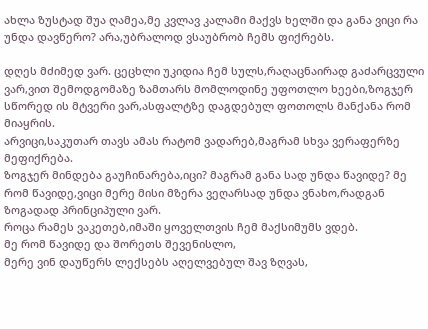ახლა ზუსტად შუა ღამეა,მე კვლავ კალამი მაქვს ხელში და განა ვიცი რა უნდა დავწერო? არა,უბრალოდ ვსაუბრობ ჩემს ფიქრებს.

დღეს მძიმედ ვარ. ცეცხლი უკიდია ჩემ სულს,რაღაცნაირად გაძარცვული ვარ,ვით შემოდგომაზე ზამთარს მომლოდინე უფოთლო ხეები,ზოგჯერ სწორედ ის მტვერი ვარ,ასფალტზე დაგდებულ ფოთოლს მანქანა რომ მიაყრის.
არვიცი,საკუთარ თავს ამას რატომ ვადარებ,მაგრამ სხვა ვერაფერზე მეფიქრება.
ზოგჯერ მინდება გაუჩინარება,იცი? მაგრამ განა სად უნდა წავიდე? მე რომ წავიდე,ვიცი მერე მისი მზერა ვეღარსად უნდა ვნახო,რადგან ზოგადად პრინციპული ვარ.
როცა რამეს ვაკეთებ,იმაში ყოველთვის ჩემ მაქსიმუმს ვდებ.
მე რომ წავიდე და შორეთს შევენისლო,
მერე ვინ დაუწერს ლექსებს აღელვებულ შავ ზღვას,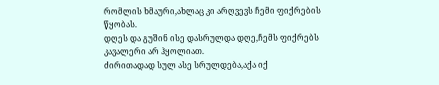რომლის ხმაური,ახლაც კი არღვევს ჩემი ფიქრების წყობას.
დღეს და გუშინ ისე დასრულდა დღე,ჩემს ფიქრებს კავალერი არ ჰყოლიათ.
ძირითადად სულ ასე სრულდება,აქა იქ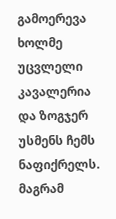გამოერევა ხოლმე უცვლელი კავალერია და ზოგჯერ უსმენს ჩემს ნაფიქრელს.
მაგრამ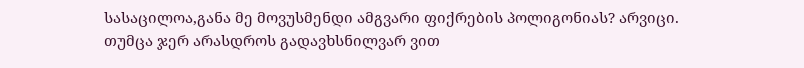სასაცილოა,განა მე მოვუსმენდი ამგვარი ფიქრების პოლიგონიას? არვიცი.
თუმცა ჯერ არასდროს გადავხსნილვარ ვით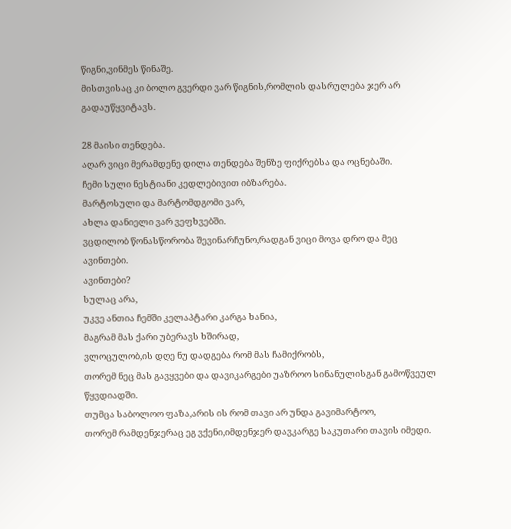წიგნი,ვინმეს წინაშე.
მისთვისაც კი ბოლო გვერდი ვარ წიგნის,რომლის დასრულება ჯერ არ გადაუწყვიტავს.

28 მაისი თენდება.
აღარ ვიცი მერამდენე დილა თენდება შენზე ფიქრებსა და ოცნებაში.
ჩემი სული ნესტიანი კედლებივით იბზარება.
მარტოსული და მარტომდგომი ვარ,
ახლა დანიელი ვარ ვეფხვებში.
ვცდილობ წონასწორობა შევინარჩუნო,რადგან ვიცი მოვა დრო და მეც ავინთები.
ავინთები?
სულაც არა,
უკვე ანთია ჩემში კელაპტარი კარგა ხანია,
მაგრამ მას ქარი უბერავს ხშირად,
ვლოცულობ,ის დღე ნუ დადგება რომ მას ჩამიქრობს,
თორემ ნეც მას გავყვები და დავიკარგები უაზროო სინანულისგან გამოწვეულ წყვდიადში.
თუმცა საბოლოო ფაზა,არის ის რომ თავი არ უნდა გავიმარტოო,
თორემ რამდენჯერაც ეგ ვქენი,იმდენჯერ დავკარგე საკუთარი თავის იმედი.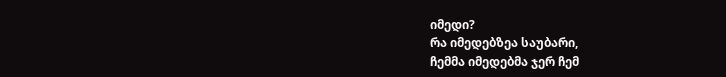იმედი?
რა იმედებზეა საუბარი,
ჩემმა იმედებმა ჯერ ჩემ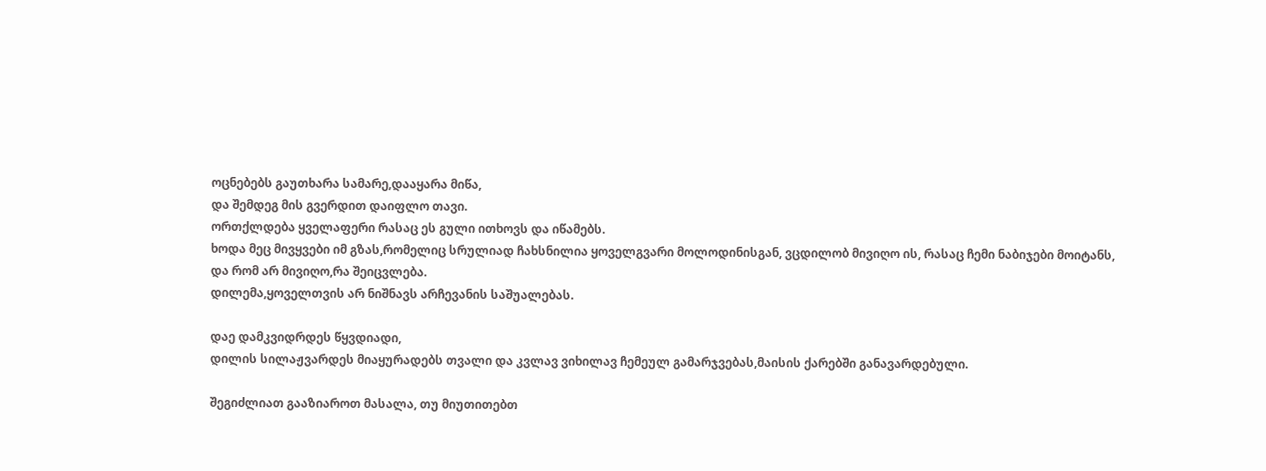ოცნებებს გაუთხარა სამარე,დააყარა მიწა,
და შემდეგ მის გვერდით დაიფლო თავი.
ორთქლდება ყველაფერი რასაც ეს გული ითხოვს და იწამებს.
ხოდა მეც მივყვები იმ გზას,რომელიც სრულიად ჩახსნილია ყოველგვარი მოლოდინისგან, ვცდილობ მივიღო ის, რასაც ჩემი ნაბიჯები მოიტანს,
და რომ არ მივიღო,რა შეიცვლება.
დილემა,ყოველთვის არ ნიშნავს არჩევანის საშუალებას.

დაე დამკვიდრდეს წყვდიადი,
დილის სილაჟვარდეს მიაყურადებს თვალი და კვლავ ვიხილავ ჩემეულ გამარჯვებას,მაისის ქარებში განავარდებული.

შეგიძლიათ გააზიაროთ მასალა, თუ მიუთითებთ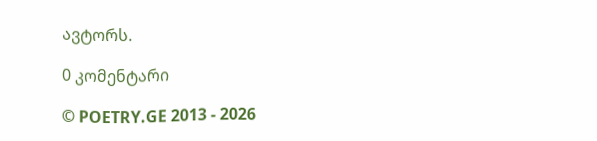ავტორს.

0 კომენტარი

© POETRY.GE 2013 - 2026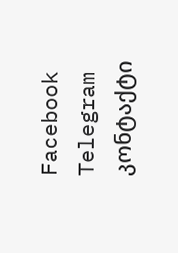Facebook Telegram კონტაქტი